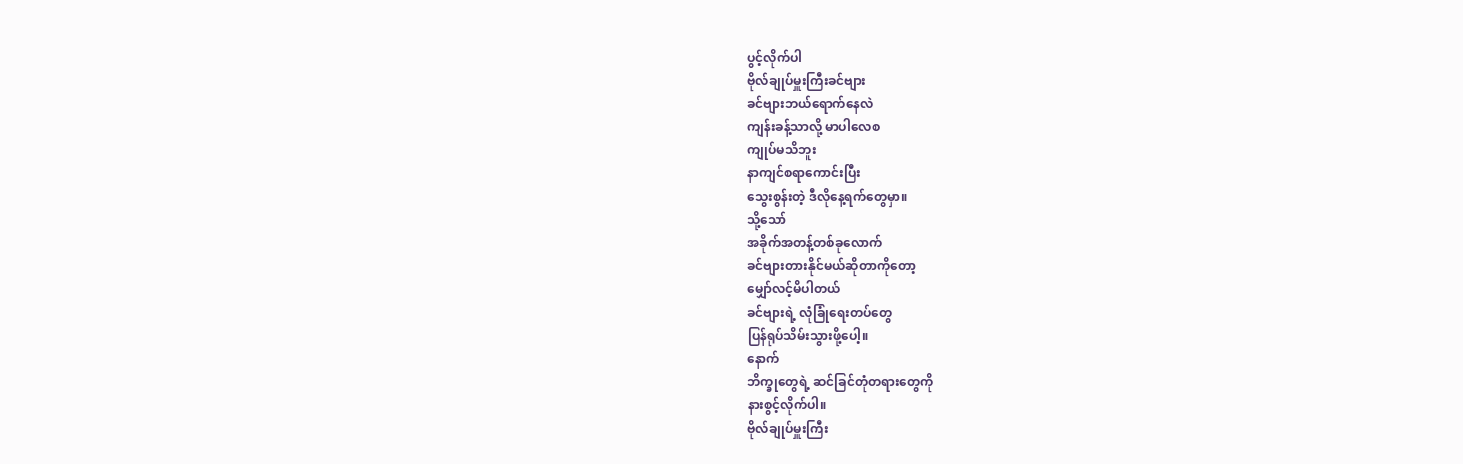ပွင့်လိုက်ပါ
ဗိုလ်ချုပ်မှူးကြီးခင်ဗျား
ခင်ဗျားဘယ်ရောက်နေလဲ
ကျန်းခန့်သာလို့ မာပါလေစ
ကျုပ်မသိဘူး
နာကျင်စရာကောင်းပြီး
သွေးစွန်းတဲ့ ဒီလိုနေ့ရက်တွေမှာ။
သို့သော်
အခိုက်အတန့်တစ်ခုလောက်
ခင်ဗျားတားနိုင်မယ်ဆိုတာကိုတော့
မျှော်လင့်မိပါတယ်
ခင်ဗျားရဲ့ လုံခြုံရေးတပ်တွေ
ပြန်ရုပ်သိမ်းသွားဖို့ပေါ့။
နောက်
ဘိက္ခုတွေရဲ့ ဆင်ခြင်တုံတရားတွေကို
နားစွင့်လိုက်ပါ။
ဗိုလ်ချုပ်မှူးကြီး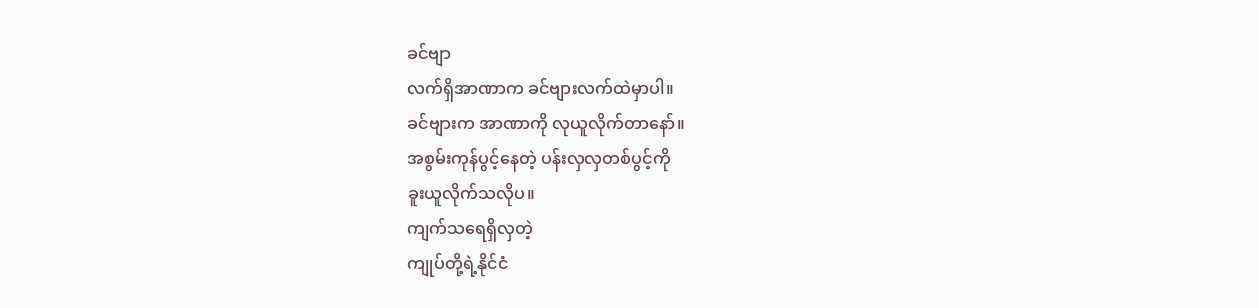ခင်ဗျာ
လက်ရှိအာဏာက ခင်ဗျားလက်ထဲမှာပါ။
ခင်ဗျားက အာဏာကို လုယူလိုက်တာနော်။
အစွမ်းကုန်ပွင့်နေတဲ့ ပန်းလှလှတစ်ပွင့်ကို
ခူးယူလိုက်သလိုပ။
ကျက်သရေရှိလှတဲ့
ကျုပ်တို့ရဲ့နိုင်ငံ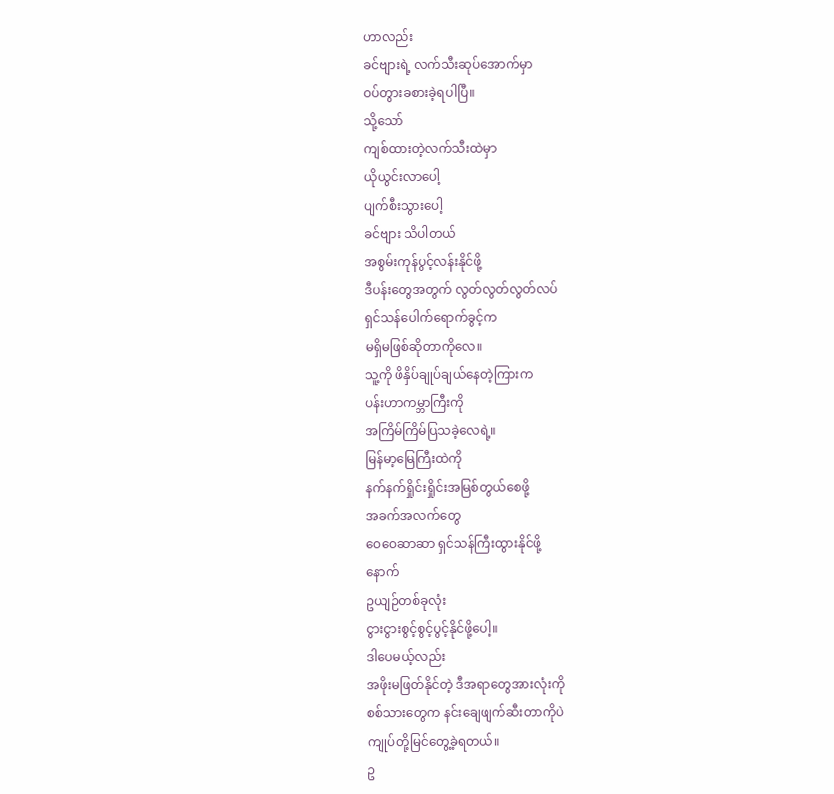ဟာလည်း
ခင်ဗျားရဲ့ လက်သီးဆုပ်အောက်မှာ
ဝပ်တွားခစားခဲ့ရပါပြီ။
သို့သော်
ကျစ်ထားတဲ့လက်သီးထဲမှာ
ယိုယွင်းလာပေါ့
ပျက်စီးသွားပေါ့
ခင်ဗျား သိပါတယ်
အစွမ်းကုန်ပွင့်လန်းနိုင်ဖို့
ဒီပန်းတွေအတွက် လွတ်လွတ်လွတ်လပ်
ရှင်သန်ပေါက်ရောက်ခွင့်က
မရှိမဖြစ်ဆိုတာကိုလေ။
သူ့ကို ဖိနှိပ်ချုပ်ချယ်နေတဲ့ကြားက
ပန်းဟာကမ္ဘာကြီးကို
အကြိမ်ကြိမ်ပြသခဲ့လေရဲ့။
မြန်မာ့မြေကြီးထဲကို
နက်နက်ရှိုင်းရှိုင်းအမြစ်တွယ်စေဖို့
အခက်အလက်တွေ
ဝေဝေဆာဆာ ရှင်သန်ကြီးထွားနိုင်ဖို့
နောက်
ဥယျဉ်တစ်ခုလုံး
ငွားငွားစွင့်စွင့်ပွင့်နိုင်ဖို့ပေါ့။
ဒါပေမယ့်လည်း
အဖိုးမဖြတ်နိုင်တဲ့ ဒီအရာတွေအားလုံးကို
စစ်သားတွေက နင်းချေဖျက်ဆီးတာကိုပဲ
ကျုပ်တို့မြင်တွေ့ခဲ့ရတယ်။
ဥ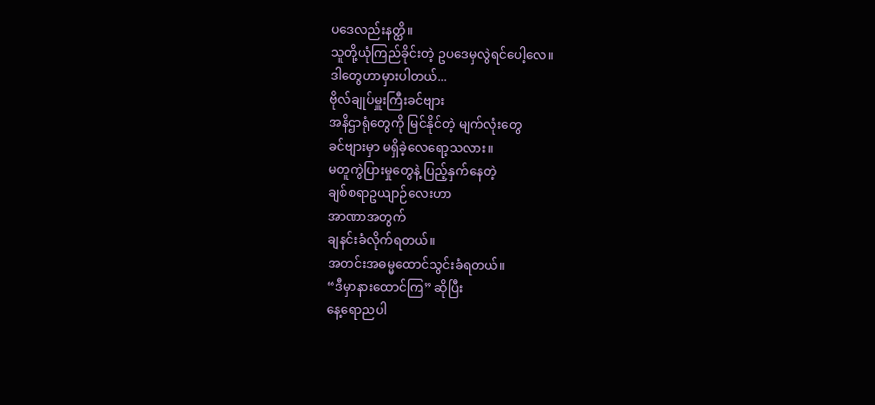ပဒေလည်းနတ္ထိ။
သူတို့ယုံကြည်ခိုင်းတဲ့ ဥပဒေမှလွဲရင်ပေါ့လေ။
ဒါတွေဟာမှားပါတယ်...
ဗိုလ်ချုပ်မှူးကြီးခင်ဗျား
အနိဌာရုံတွေကို မြင်နိုင်တဲ့ မျက်လုံးတွေ
ခင်ဗျားမှာ မရှိခဲ့လေရော့သလား။
မတူကွဲပြားမှုတွေနဲ့ ပြည့်နှက်နေတဲ့
ချစ်စရာဥယျာဉ်လေးဟာ
အာဏာအတွက်
ချနင်းခံလိုက်ရတယ်။
အတင်းအဓမ္မထောင်သွင်းခံရတယ်။
“ဒီမှာနားထောင်ကြ” ဆိုပြီး
နေ့ရောညပါ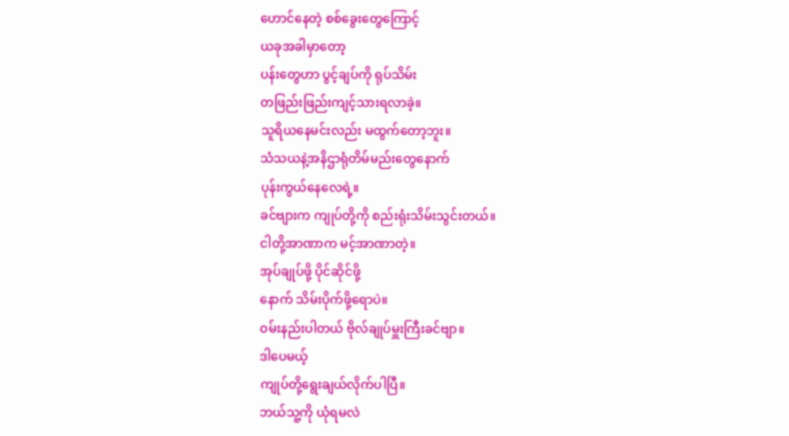ဟောင်နေတဲ့ စစ်ခွေးတွေကြောင့်
ယခုအခါမှာတော့
ပန်းတွေဟာ ပွင့်ချပ်ကို ရုပ်သိမ်း
တဖြည်းဖြည်းကျင့်သားရလာခဲ့။
သူရိယနေမင်းလည်း မထွက်တော့ဘူး။
သံသယနဲ့အနိဌာရုံတိမ်မည်းတွေနောက်
ပုန်းကွယ်နေလေရဲ့။
ခင်ဗျားက ကျုပ်တို့ကို စည်းရုံးသိမ်းသွင်းတယ်။
ငါတို့အာဏာက မင့်အာဏာတဲ့။
အုပ်ချုပ်ဖို့ ပိုင်ဆိုင်ဖို့
နောက် သိမ်းပိုက်ဖို့ရောပဲ။
ဝမ်းနည်းပါတယ် ဗိုလ်ချုပ်မှူးကြီးခင်ဗျာ။
ဒါပေမယ့်
ကျုပ်တို့ရွေးချယ်လိုက်ပါပြီ။
ဘယ်သူ့ကို ယုံရမလဲ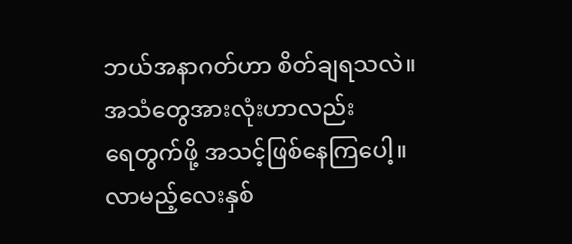ဘယ်အနာဂတ်ဟာ စိတ်ချရသလဲ။
အသံတွေအားလုံးဟာလည်း
ရေတွက်ဖို့ အသင့်ဖြစ်နေကြပေါ့။
လာမည့်လေးနှစ်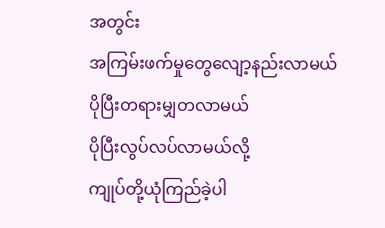အတွင်း
အကြမ်းဖက်မှုတွေလျော့နည်းလာမယ်
ပိုပြီးတရားမျှတလာမယ်
ပိုပြီးလွပ်လပ်လာမယ်လို့
ကျုပ်တို့ယုံကြည်ခဲ့ပါ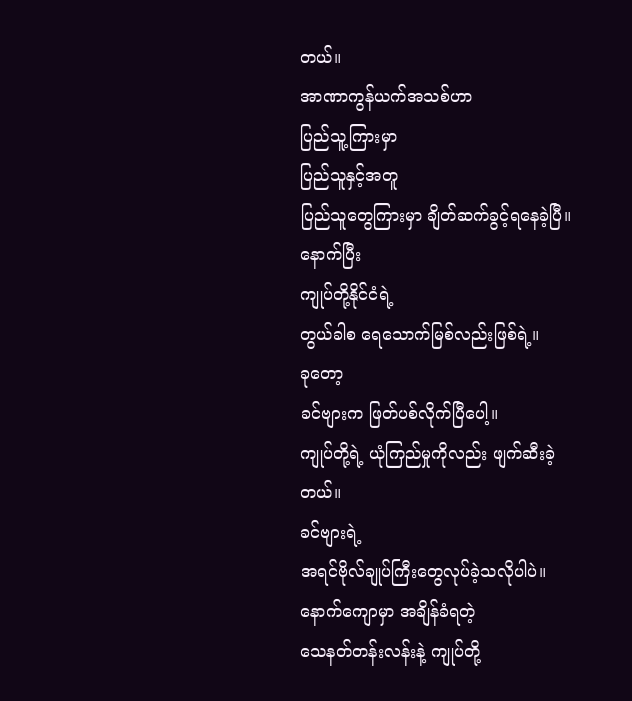တယ်။
အာဏာကွန်ယက်အသစ်ဟာ
ပြည်သူ့ကြားမှာ
ပြည်သူနှင့်အတူ
ပြည်သူတွေကြားမှာ ချိတ်ဆက်ခွင့်ရနေခဲ့ပြီ။
နောက်ပြီး
ကျုပ်တို့နိုင်ငံရဲ့
တွယ်ခါစ ရေသောက်မြစ်လည်းဖြစ်ရဲ့။
ခုတော့
ခင်ဗျားက ဖြတ်ပစ်လိုက်ပြီပေါ့။
ကျုပ်တို့ရဲ့ ယုံကြည်မှုကိုလည်း ဖျက်ဆီးခဲ့တယ်။
ခင်ဗျားရဲ့
အရင်ဗိုလ်ချုပ်ကြီးတွေလုပ်ခဲ့သလိုပါပဲ။
နောက်ကျောမှာ အချိန်ခံရတဲ့
သေနတ်တန်းလန်းနဲ့ ကျုပ်တို့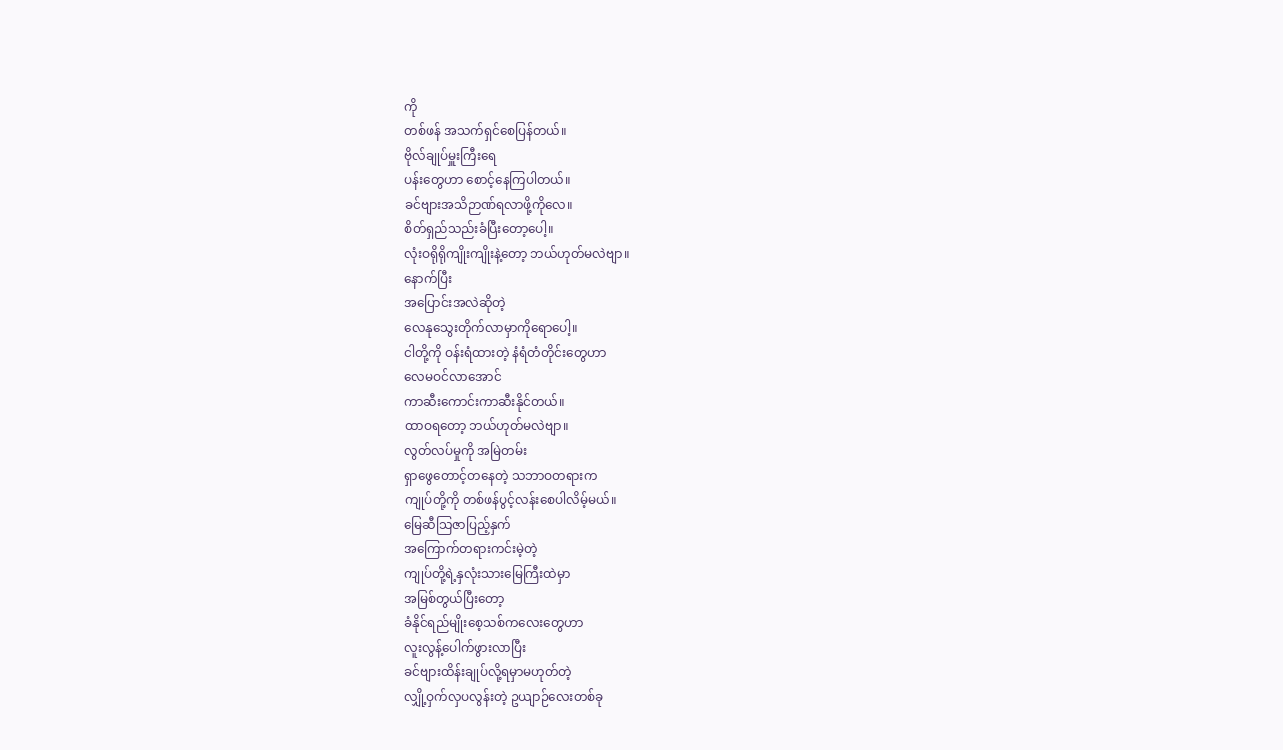ကို
တစ်ဖန် အသက်ရှင်စေပြန်တယ်။
ဗိုလ်ချုပ်မှူးကြီးရေ
ပန်းတွေဟာ စောင့်နေကြပါတယ်။
ခင်ဗျားအသိဉာဏ်ရလာဖို့ကိုလေ။
စိတ်ရှည်သည်းခံပြီးတော့ပေါ့။
လုံးဝရိုရိုကျိုးကျိုးနဲ့တော့ ဘယ်ဟုတ်မလဲဗျာ။
နောက်ပြီး
အပြောင်းအလဲဆိုတဲ့
လေနုသွေးတိုက်လာမှာကိုရောပေါ့။
ငါတို့ကို ဝန်းရံထားတဲ့ နံရံတံတိုင်းတွေဟာ
လေမဝင်လာအောင်
ကာဆီးကောင်းကာဆီးနိုင်တယ်။
ထာဝရတော့ ဘယ်ဟုတ်မလဲဗျာ။
လွတ်လပ်မှုကို အမြဲတမ်း
ရှာဖွေတောင့်တနေတဲ့ သဘာဝတရားက
ကျုပ်တို့ကို တစ်ဖန်ပွင့်လန်းစေပါလိမ့်မယ်။
မြေဆီသြဇာပြည့်နှက်
အကြောက်တရားကင်းမဲ့တဲ့
ကျုပ်တို့ရဲ့နှလုံးသားမြေကြီးထဲမှာ
အမြစ်တွယ်ပြီးတော့
ခံနိုင်ရည်မျိုးစေ့သစ်ကလေးတွေဟာ
လူးလွန့်ပေါက်ဖွားလာပြီး
ခင်ဗျားထိန်းချုပ်လို့ရမှာမဟုတ်တဲ့
လျှို့ဝှက်လှပလွန်းတဲ့ ဥယျာဉ်လေးတစ်ခု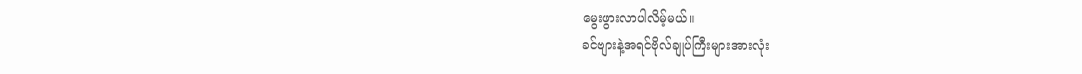မွေးဖွားလာပါလိမ့်မယ်။
ခင်ဗျားနဲ့အရင်ဗိုလ်ချုပ်ကြီးများအားလုံး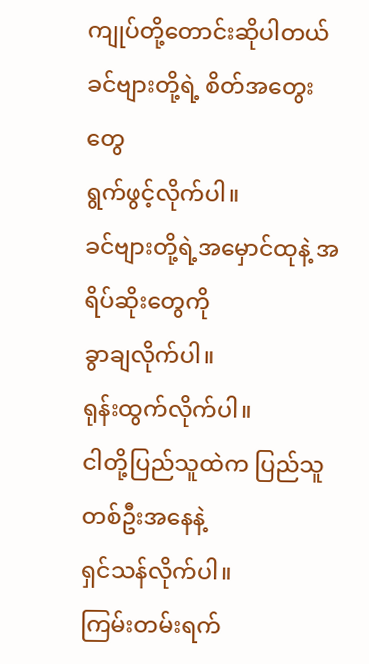ကျုပ်တို့တောင်းဆိုပါတယ်
ခင်ဗျားတို့ရဲ့ စိတ်အတွေးတွေ
ရွက်ဖွင့်လိုက်ပါ။
ခင်ဗျားတို့ရဲ့အမှောင်ထုနဲ့ အရိပ်ဆိုးတွေကို
ခွာချလိုက်ပါ။
ရုန်းထွက်လိုက်ပါ။
ငါတို့ပြည်သူထဲက ပြည်သူတစ်ဦးအနေနဲ့
ရှင်သန်လိုက်ပါ။
ကြမ်းတမ်းရက်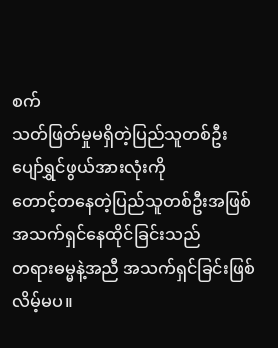စက်
သတ်ဖြတ်မှုမရှိတဲ့ပြည်သူတစ်ဦး
ပျော်ရွှင်ဖွယ်အားလုံးကို
တောင့်တနေတဲ့ပြည်သူတစ်ဦးအဖြစ်
အသက်ရှင်နေထိုင်ခြင်းသည်
တရားဓမ္မနဲ့အညီ အသက်ရှင်ခြင်းဖြစ်လိမ့်မပ။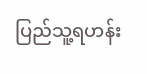ပြည်သူ့ရဟန်း